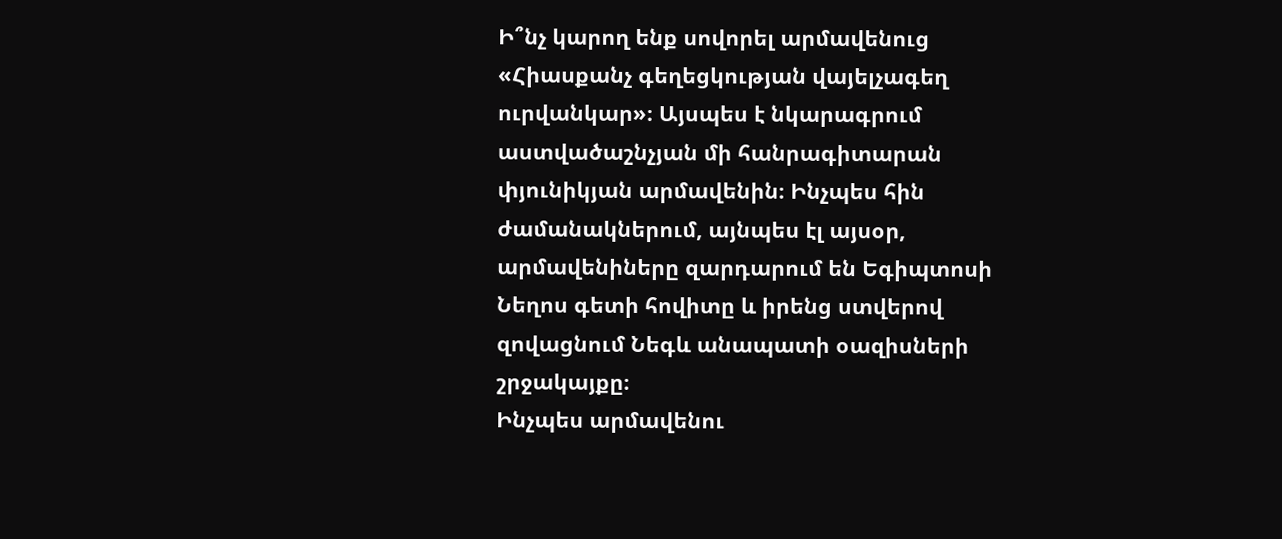Ի՞նչ կարող ենք սովորել արմավենուց
«Հիասքանչ գեղեցկության վայելչագեղ ուրվանկար»։ Այսպես է նկարագրում աստվածաշնչյան մի հանրագիտարան փյունիկյան արմավենին։ Ինչպես հին ժամանակներում, այնպես էլ այսօր, արմավենիները զարդարում են Եգիպտոսի Նեղոս գետի հովիտը և իրենց ստվերով զովացնում Նեգև անապատի օազիսների շրջակայքը։
Ինչպես արմավենու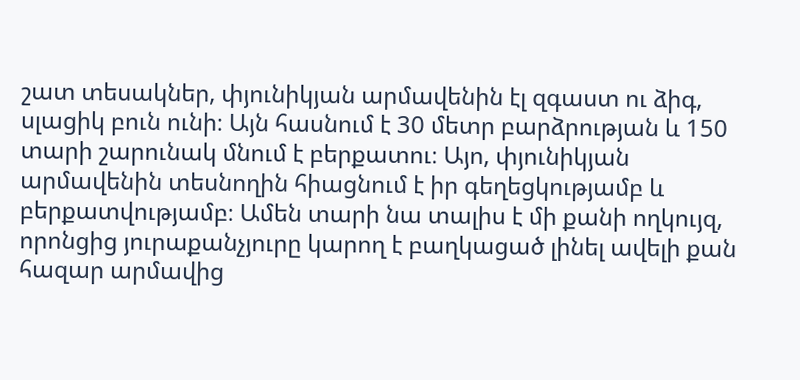շատ տեսակներ, փյունիկյան արմավենին էլ զգաստ ու ձիգ, սլացիկ բուն ունի։ Այն հասնում է 30 մետր բարձրության և 150 տարի շարունակ մնում է բերքատու։ Այո, փյունիկյան արմավենին տեսնողին հիացնում է իր գեղեցկությամբ և բերքատվությամբ։ Ամեն տարի նա տալիս է մի քանի ողկույզ, որոնցից յուրաքանչյուրը կարող է բաղկացած լինել ավելի քան հազար արմավից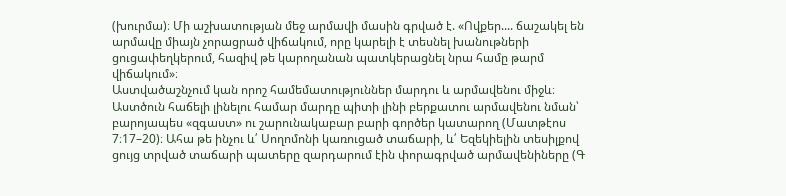(խուրմա)։ Մի աշխատության մեջ արմավի մասին գրված է. «Ովքեր.... ճաշակել են արմավը միայն չորացրած վիճակում, որը կարելի է տեսնել խանութների ցուցափեղկերում, հազիվ թե կարողանան պատկերացնել նրա համը թարմ վիճակում»։
Աստվածաշնչում կան որոշ համեմատություններ մարդու և արմավենու միջև։ Աստծուն հաճելի լինելու համար մարդը պիտի լինի բերքատու արմավենու նման՝ բարոյապես «զգաստ» ու շարունակաբար բարի գործեր կատարող (Մատթէոս 7։17–20)։ Ահա թե ինչու և՛ Սողոմոնի կառուցած տաճարի, և՛ Եզեկիելին տեսիլքով ցույց տրված տաճարի պատերը զարդարում էին փորագրված արմավենիները (Գ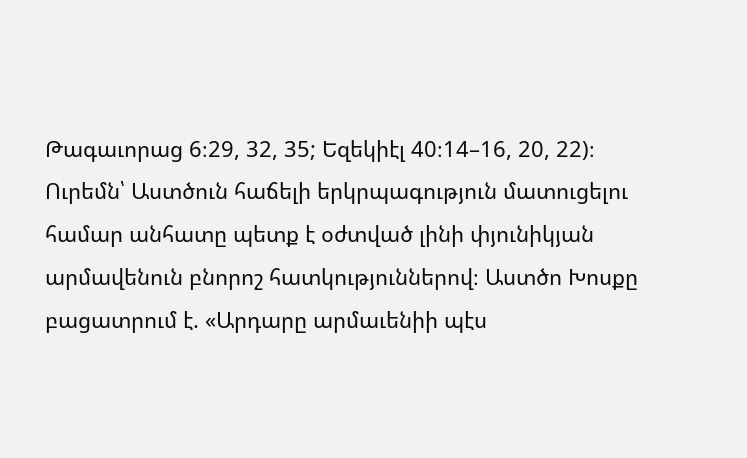Թագաւորաց 6։29, 32, 35; Եզեկիէլ 40։14–16, 20, 22)։ Ուրեմն՝ Աստծուն հաճելի երկրպագություն մատուցելու համար անհատը պետք է օժտված լինի փյունիկյան արմավենուն բնորոշ հատկություններով։ Աստծո Խոսքը բացատրում է. «Արդարը արմաւենիի պէս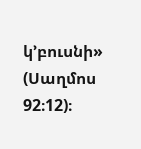կ’բուսնի» (Սաղմոս 92։12)։